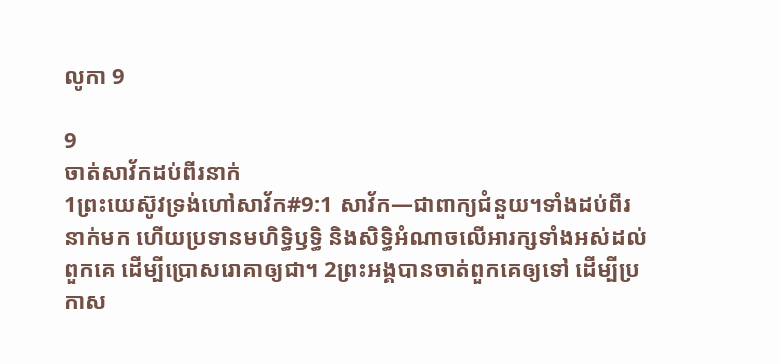លូកា 9

9
ចាត់សាវ័កដប់ពីរនាក់
1ព្រះយេស៊ូវទ្រង់ហៅសាវ័ក#9:1 សាវ័ក―ជាពាក្យជំនួយ។ទាំងដប់ពីរនាក់មក ហើយប្រទានមហិទ្ធិឫទ្ធិ និងសិទ្ធិអំណាចលើអារក្សទាំងអស់ដល់ពួកគេ ដើម្បីប្រោសរោគាឲ្យជា។ 2ព្រះអង្គបានចាត់ពួកគេឲ្យទៅ ដើម្បីប្រកាស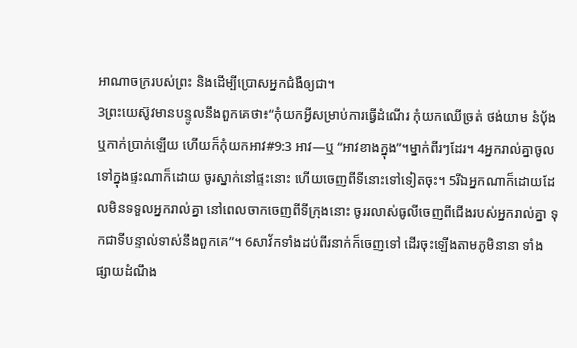អាណាចក្ររបស់ព្រះ និងដើម្បីប្រោសអ្នកជំងឺឲ្យជា។
3ព្រះយេស៊ូវមានបន្ទូលនឹងពួកគេថា៖“កុំយកអ្វីសម្រាប់ការធ្វើដំណើរ កុំយកឈើច្រត់ ថង់យាម នំប៉័ង ឬកាក់ប្រាក់ឡើយ ហើយក៏កុំយកអាវ#9:3 អាវ―ឬ “អាវខាងក្នុង”។ម្នាក់ពីរៗដែរ។ 4អ្នករាល់គ្នាចូលទៅក្នុងផ្ទះណាក៏ដោយ ចូរស្នាក់នៅផ្ទះនោះ ហើយចេញពីទីនោះទៅទៀតចុះ។ 5រីឯអ្នកណាក៏ដោយដែលមិនទទួលអ្នករាល់គ្នា នៅពេលចាកចេញពីទីក្រុងនោះ ចូររលាស់ធូលីចេញពីជើងរបស់អ្នករាល់គ្នា ទុកជាទីបន្ទាល់ទាស់នឹងពួកគេ”។ 6សាវ័កទាំងដប់ពីរនាក់ក៏ចេញទៅ ដើរចុះឡើងតាមភូមិនានា ទាំងផ្សាយដំណឹង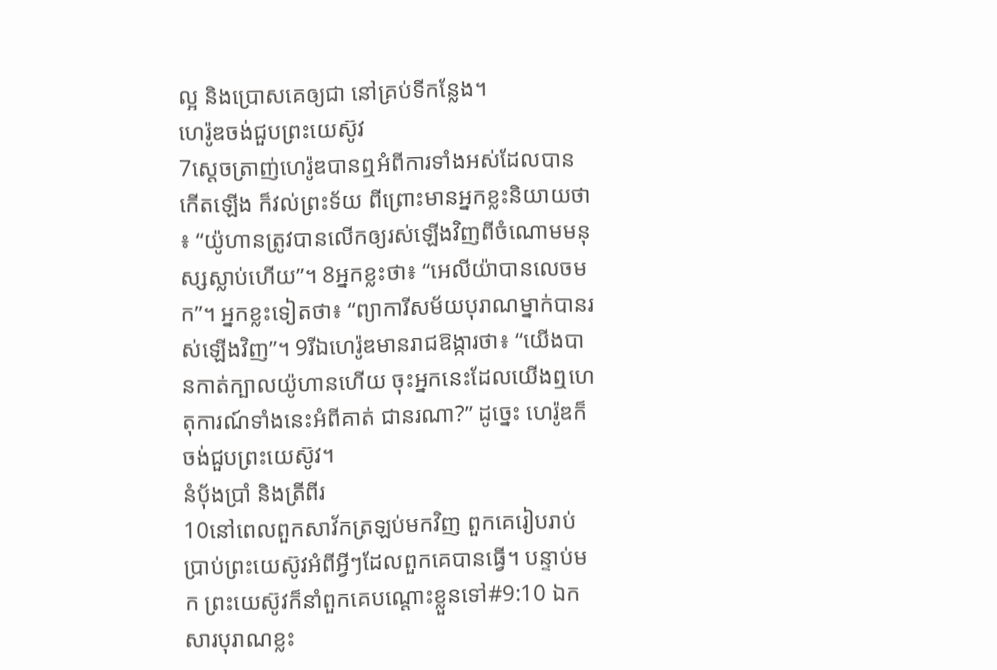ល្អ និងប្រោសគេឲ្យជា នៅគ្រប់ទីកន្លែង។
ហេរ៉ូឌចង់ជួបព្រះយេស៊ូវ
7ស្ដេចត្រាញ់ហេរ៉ូឌបានឮអំពីការទាំងអស់ដែលបានកើតឡើង ក៏វល់ព្រះទ័យ ពីព្រោះមានអ្នកខ្លះនិយាយថា៖ “យ៉ូហានត្រូវបានលើកឲ្យរស់ឡើងវិញពីចំណោមមនុស្សស្លាប់ហើយ”។ 8អ្នកខ្លះថា៖ “អេលីយ៉ាបានលេចមក”។ អ្នកខ្លះទៀតថា៖ “ព្យាការីសម័យបុរាណម្នាក់បានរស់ឡើងវិញ”។ 9រីឯហេរ៉ូឌមានរាជឱង្ការថា៖ “យើងបានកាត់ក្បាលយ៉ូហានហើយ ចុះអ្នកនេះដែលយើងឮហេតុការណ៍ទាំងនេះអំពីគាត់ ជានរណា?” ដូច្នេះ ហេរ៉ូឌក៏ចង់ជួបព្រះយេស៊ូវ។
នំប៉័ងប្រាំ និងត្រីពីរ
10នៅពេលពួកសាវ័កត្រឡប់មកវិញ ពួកគេរៀបរាប់ប្រាប់ព្រះយេស៊ូវអំពីអ្វីៗដែលពួកគេបានធ្វើ។ បន្ទាប់មក ព្រះយេស៊ូវក៏នាំពួកគេបណ្ដោះខ្លួនទៅ#9:10 ឯកសារបុរាណខ្លះ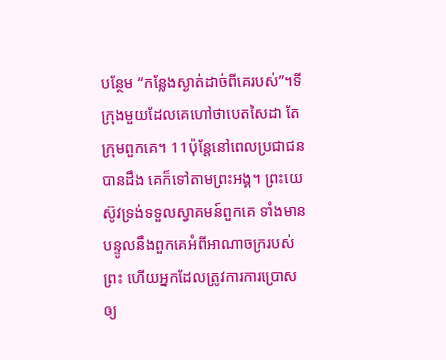បន្ថែម “កន្លែងស្ងាត់ដាច់ពីគេរបស់”។ទីក្រុងមួយដែលគេហៅថាបេតសៃដា តែក្រុមពួកគេ។ 11ប៉ុន្តែនៅពេលប្រជាជនបានដឹង គេក៏ទៅតាមព្រះអង្គ។ ព្រះយេស៊ូវទ្រង់ទទួលស្វាគមន៍ពួកគេ ទាំងមានបន្ទូលនឹងពួកគេអំពីអាណាចក្ររបស់ព្រះ ហើយអ្នកដែលត្រូវការការប្រោសឲ្យ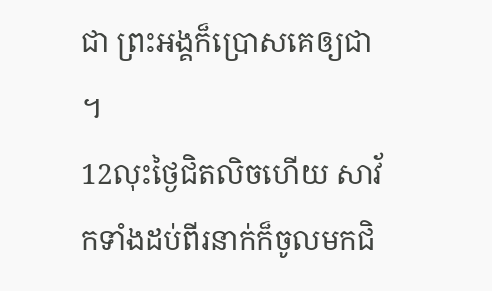ជា ព្រះអង្គក៏ប្រោសគេឲ្យជា។
12លុះថ្ងៃជិតលិចហើយ សាវ័កទាំងដប់ពីរនាក់ក៏ចូលមកជិ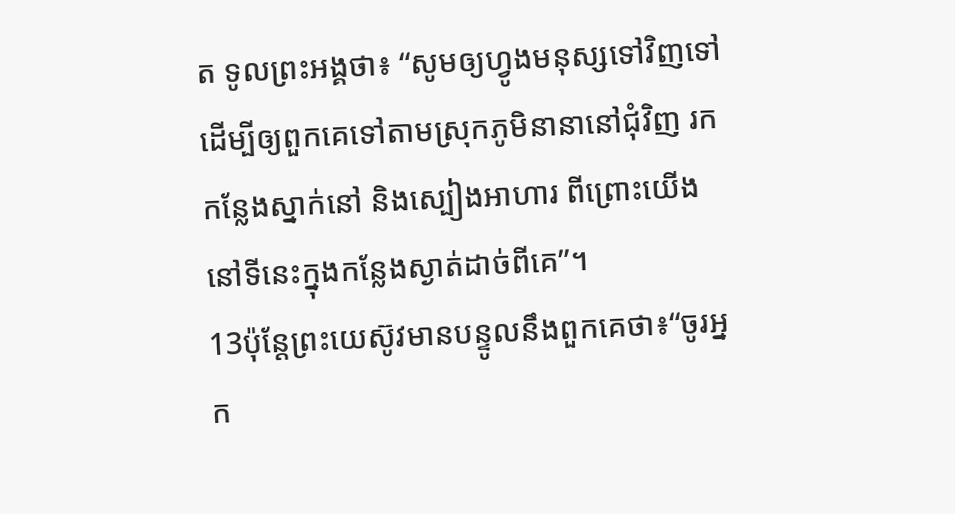ត ទូលព្រះអង្គថា៖ “សូមឲ្យហ្វូងមនុស្សទៅវិញទៅ ដើម្បីឲ្យពួកគេទៅតាមស្រុកភូមិនានានៅជុំវិញ រកកន្លែងស្នាក់នៅ និងស្បៀងអាហារ ពីព្រោះយើងនៅទីនេះក្នុងកន្លែងស្ងាត់ដាច់ពីគេ”។
13ប៉ុន្តែព្រះយេស៊ូវមានបន្ទូលនឹងពួកគេថា៖“ចូរអ្នក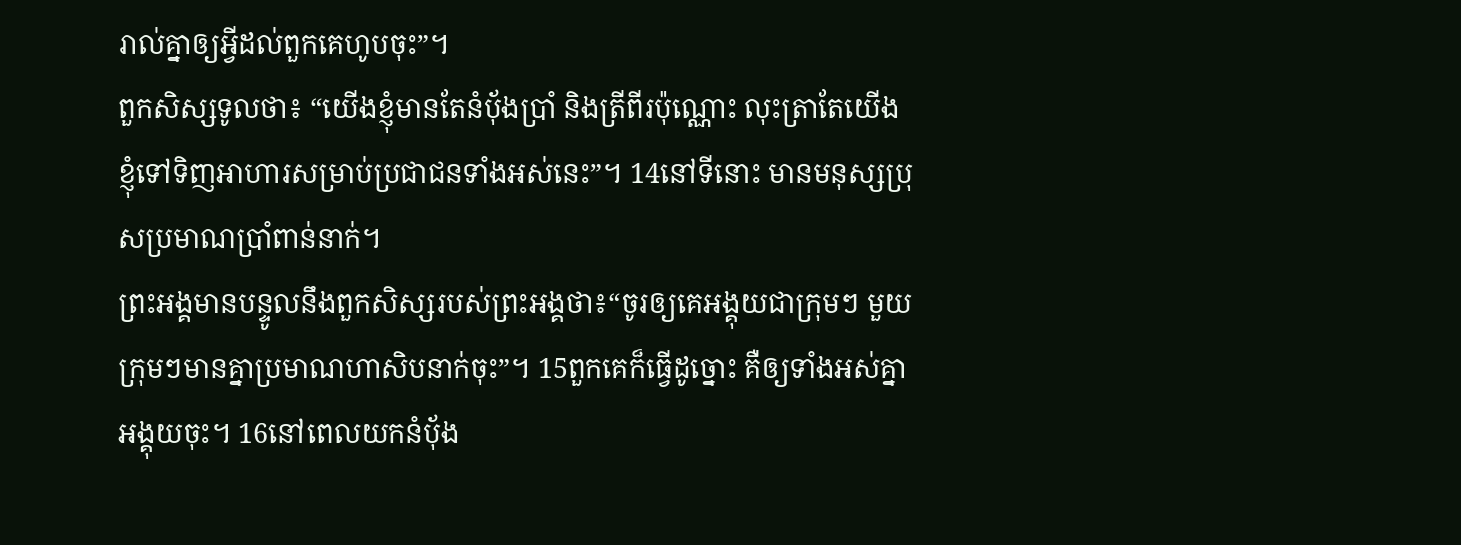រាល់គ្នាឲ្យអ្វីដល់ពួកគេហូបចុះ”។
ពួកសិស្សទូលថា៖ “យើងខ្ញុំមានតែនំប៉័ងប្រាំ និងត្រីពីរប៉ុណ្ណោះ លុះត្រាតែយើងខ្ញុំទៅទិញអាហារសម្រាប់ប្រជាជនទាំងអស់នេះ”។ 14នៅទីនោះ មានមនុស្សប្រុសប្រមាណប្រាំពាន់នាក់។
ព្រះអង្គមានបន្ទូលនឹងពួកសិស្សរបស់ព្រះអង្គថា៖“ចូរឲ្យគេអង្គុយជាក្រុម‍ៗ មួយក្រុមៗមានគ្នាប្រមាណហាសិបនាក់ចុះ”។ 15ពួកគេក៏ធ្វើដូច្នោះ គឺឲ្យទាំងអស់គ្នាអង្គុយ‍ចុះ។ 16នៅពេលយកនំប៉័ង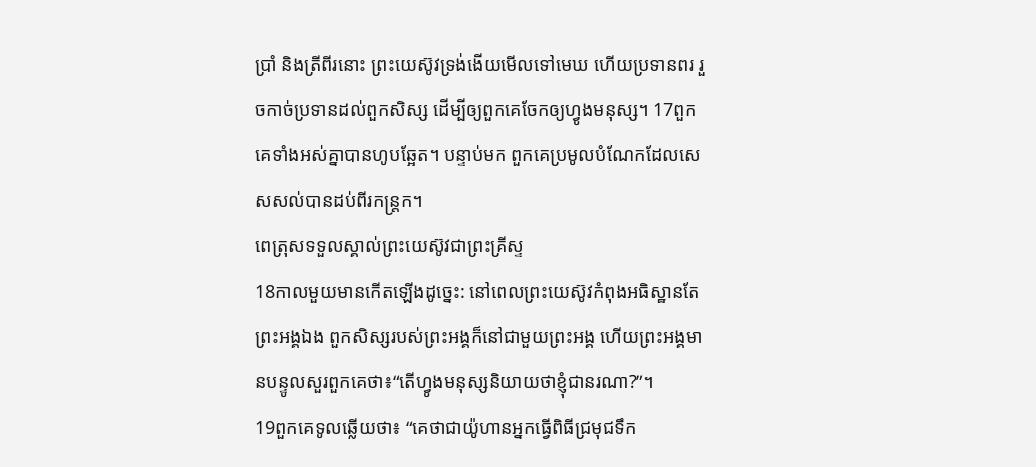ប្រាំ និងត្រីពីរនោះ ព្រះយេស៊ូវទ្រង់ងើយមើលទៅមេឃ ហើយប្រទានពរ រួចកាច់ប្រទានដល់ពួកសិស្ស ដើម្បីឲ្យពួកគេចែកឲ្យហ្វូងមនុស្ស។ 17ពួកគេទាំងអស់គ្នាបានហូបឆ្អែត។ បន្ទាប់មក ពួកគេប្រមូលបំណែកដែលសេសសល់បានដប់ពីរកន្ត្រក។
ពេត្រុសទទួលស្គាល់ព្រះយេស៊ូវជាព្រះគ្រីស្ទ
18កាលមួយមានកើតឡើងដូច្នេះ: នៅពេលព្រះយេស៊ូវកំពុងអធិស្ឋានតែព្រះអង្គឯង ពួកសិស្សរបស់ព្រះអង្គក៏នៅជាមួយព្រះអង្គ ហើយព្រះអង្គមានបន្ទូលសួរពួកគេថា៖“តើហ្វូងមនុស្សនិយាយថាខ្ញុំជានរណា?”។
19ពួកគេទូលឆ្លើយថា៖ “គេថាជាយ៉ូហានអ្នកធ្វើពិធីជ្រមុជទឹក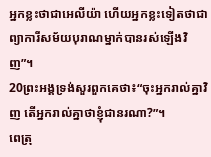អ្នកខ្លះថាជាអេលីយ៉ា ហើយអ្នកខ្លះទៀតថាជាព្យាការីសម័យបុរាណម្នាក់បានរស់ឡើងវិញ”។
20ព្រះអង្គទ្រង់សួរពួកគេថា៖“ចុះអ្នករាល់គ្នាវិញ តើអ្នករាល់គ្នាថាខ្ញុំជានរណា?”។
ពេត្រុ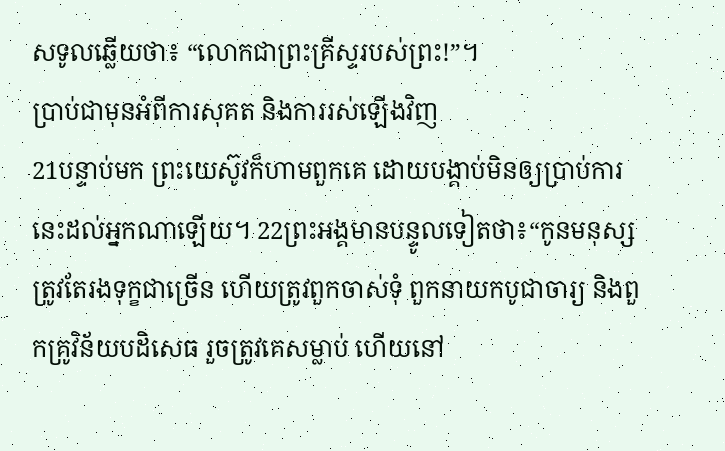សទូលឆ្លើយថា៖ “លោកជាព្រះគ្រីស្ទរបស់ព្រះ!”។
ប្រាប់ជាមុនអំពីការសុគត និងការរស់ឡើងវិញ
21បន្ទាប់មក ព្រះយេស៊ូវក៏ហាមពួកគេ ដោយបង្គាប់មិនឲ្យប្រាប់ការនេះដល់អ្នកណាឡើយ។ 22ព្រះអង្គមានបន្ទូលទៀតថា៖“កូនមនុស្សត្រូវតែរងទុក្ខជាច្រើន ហើយត្រូវពួកចាស់ទុំ ពួកនាយកបូជាចារ្យ និងពួកគ្រូវិន័យបដិសេធ រួចត្រូវគេសម្លាប់ ហើយនៅ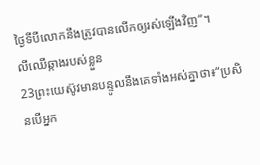ថ្ងៃទីបីលោកនឹងត្រូវបានលើកឲ្យរស់ឡើងវិញ”។
លីឈើឆ្កាងរបស់ខ្លួន
23ព្រះយេស៊ូវមានបន្ទូលនឹងគេទាំងអស់គ្នាថា៖“ប្រសិនបើអ្នក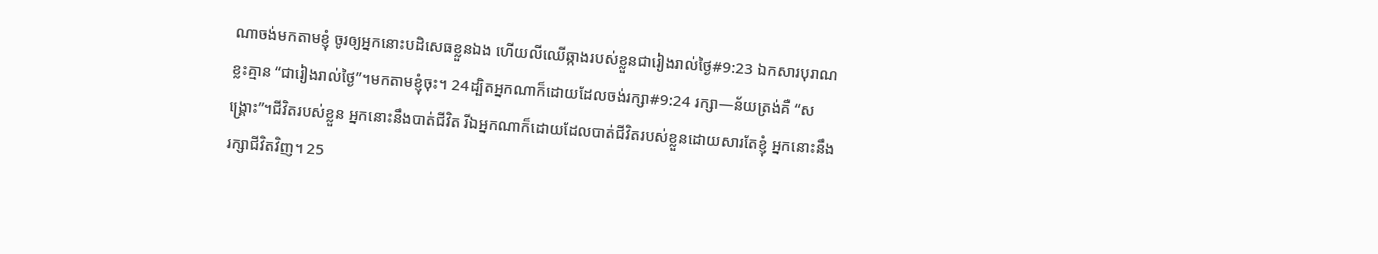ណាចង់មកតាមខ្ញុំ ចូរឲ្យអ្នកនោះបដិសេធខ្លួនឯង ហើយលីឈើឆ្កាងរបស់ខ្លួនជារៀងរាល់ថ្ងៃ#9:23 ឯកសារបុរាណខ្លះគ្មាន “ជារៀងរាល់ថ្ងៃ”។មកតាមខ្ញុំចុះ។ 24ដ្បិតអ្នកណាក៏ដោយដែលចង់រក្សា#9:24 រក្សា―ន័យត្រង់គឺ “សង្គ្រោះ”។ជីវិតរបស់ខ្លួន អ្នកនោះនឹងបាត់ជីវិត រីឯអ្នកណាក៏ដោយដែលបាត់ជីវិតរបស់ខ្លួនដោយសារតែខ្ញុំ អ្នកនោះនឹងរក្សាជីវិតវិញ។ 25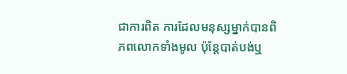ជាការពិត ការដែលមនុស្សម្នាក់បានពិភពលោកទាំងមូល ប៉ុន្តែបាត់បង់ឬ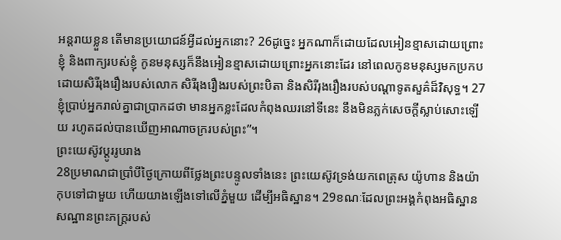អន្តរាយខ្លួន តើមានប្រយោជន៍អ្វីដល់អ្នកនោះ? 26ដូច្នេះ អ្នកណាក៏ដោយដែលអៀនខ្មាសដោយព្រោះខ្ញុំ និងពាក្យរបស់ខ្ញុំ កូនមនុស្សក៏នឹងអៀនខ្មាសដោយព្រោះអ្នកនោះដែរ នៅពេលកូនមនុស្សមកប្រកបដោយសិរីរុងរឿងរបស់លោក សិរីរុងរឿងរបស់ព្រះបិតា និងសិរីរុងរឿងរបស់បណ្ដាទូតសួគ៌ដ៏វិសុទ្ធ។ 27ខ្ញុំប្រាប់អ្នករាល់គ្នាជាប្រាកដថា មានអ្នកខ្លះដែលកំពុងឈរនៅទីនេះ នឹងមិនភ្លក់សេចក្ដីស្លាប់សោះឡើយ រហូតដល់បានឃើញអាណាចក្ររបស់ព្រះ”។
ព្រះយេស៊ូវប្ដូររូបរាង
28ប្រមាណជាប្រាំបីថ្ងៃក្រោយពីថ្លែងព្រះបន្ទូលទាំងនេះ ព្រះយេស៊ូវទ្រង់យកពេត្រុស យ៉ូហាន និងយ៉ាកុបទៅជាមួយ ហើយយាងឡើងទៅលើភ្នំមួយ ដើម្បីអធិស្ឋាន។ 29ខណៈដែលព្រះអង្គកំពុងអធិស្ឋាន សណ្ឋានព្រះភក្ត្ររបស់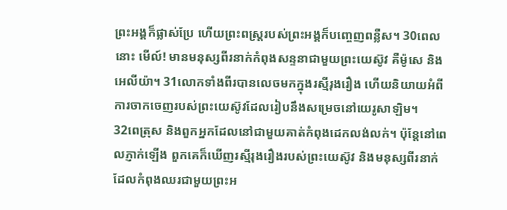ព្រះអង្គក៏ផ្លាស់ប្រែ ហើយព្រះពស្ត្ររបស់ព្រះអង្គក៏បញ្ចេញពន្លឺស។ 30ពេលនោះ មើល៍! មានមនុស្សពីរនាក់កំពុងសន្ទនាជាមួយព្រះយេស៊ូវ គឺម៉ូសេ និងអេលីយ៉ា។ 31លោកទាំងពីរបានលេចមកក្នុងរស្មីរុងរឿង ហើយនិយាយអំពីការចាកចេញរបស់ព្រះយេស៊ូវដែលរៀបនឹងសម្រេចនៅយេរូសាឡិម។
32ពេត្រុស និងពួកអ្នកដែលនៅជាមួយគាត់កំពុងដេកលង់លក់។ ប៉ុន្តែនៅពេលភ្ញាក់ឡើង ពួកគេក៏ឃើញរស្មីរុងរឿងរបស់ព្រះយេស៊ូវ និងមនុស្សពីរនាក់ដែលកំពុងឈរជាមួយព្រះអ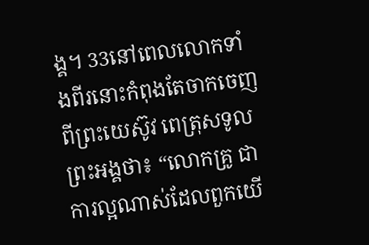ង្គ។ 33នៅពេលលោកទាំងពីរនោះកំពុងតែចាកចេញពីព្រះយេស៊ូវ ពេត្រុសទូលព្រះអង្គថា៖ “លោកគ្រូ ជាការល្អណាស់ដែលពួកយើ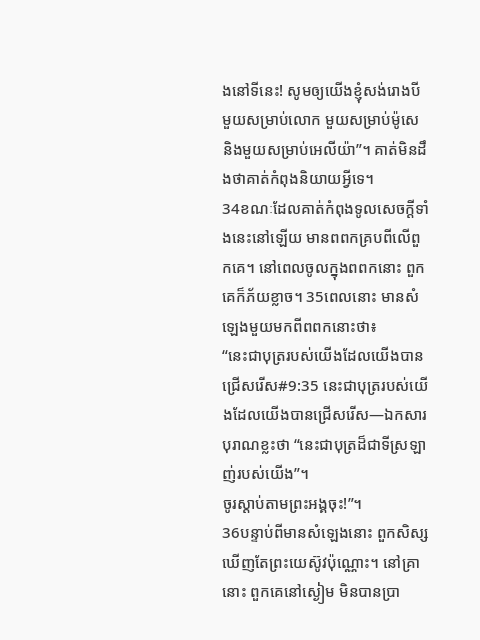ងនៅទីនេះ! សូមឲ្យយើងខ្ញុំសង់រោងបី មួយសម្រាប់លោក មួយសម្រាប់ម៉ូសេ និងមួយសម្រាប់អេលីយ៉ា”។ គាត់មិនដឹងថាគាត់កំពុងនិយាយអ្វីទេ។
34ខណៈដែលគាត់កំពុងទូលសេចក្ដីទាំងនេះនៅឡើយ មានពពកគ្របពីលើពួកគេ។ នៅពេលចូលក្នុងពពកនោះ ពួកគេក៏ភ័យខ្លាច។ 35ពេលនោះ មានសំឡេងមួយមកពីពពកនោះថា៖
“នេះជាបុត្ររបស់យើងដែលយើងបានជ្រើសរើស#9:35 នេះជាបុត្ររបស់យើងដែលយើងបានជ្រើសរើស―ឯកសារបុរាណខ្លះថា “នេះជាបុត្រដ៏ជាទីស្រឡាញ់របស់យើង”។
ចូរស្ដាប់តាមព្រះអង្គចុះ!”។
36បន្ទាប់ពីមានសំឡេងនោះ ពួកសិស្សឃើញតែព្រះយេស៊ូវប៉ុណ្ណោះ។ នៅគ្រានោះ ពួកគេនៅស្ងៀម មិនបានប្រា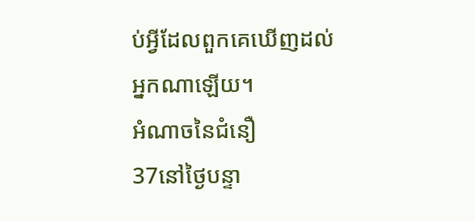ប់អ្វីដែលពួកគេឃើញដល់អ្នកណាឡើយ។
អំណាចនៃជំនឿ
37នៅថ្ងៃបន្ទា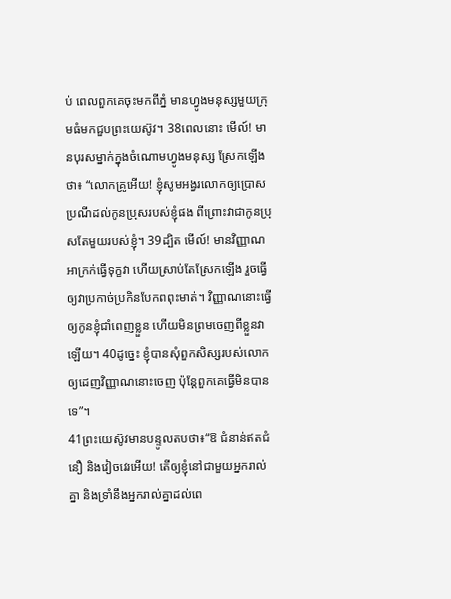ប់ ពេលពួកគេចុះមកពីភ្នំ មានហ្វូងមនុស្សមួយក្រុមធំមកជួបព្រះយេស៊ូវ។ 38ពេលនោះ មើល៍! មានបុរសម្នាក់ក្នុងចំណោមហ្វូងមនុស្ស ស្រែកឡើងថា៖ “លោកគ្រូអើយ! ខ្ញុំសូមអង្វរលោកឲ្យប្រោសប្រណីដល់កូនប្រុសរបស់ខ្ញុំផង ពីព្រោះវាជាកូនប្រុសតែមួយរបស់ខ្ញុំ។ 39ដ្បិត មើល៍! មានវិញ្ញាណអាក្រក់ធ្វើទុក្ខវា ហើយស្រាប់តែស្រែកឡើង រួចធ្វើឲ្យវាប្រកាច់ប្រកិនបែកពពុះមាត់។ វិញ្ញាណនោះធ្វើឲ្យកូនខ្ញុំជាំពេញខ្លួន ហើយមិនព្រមចេញពីខ្លួនវាឡើយ។ 40ដូច្នេះ ខ្ញុំបានសុំពួកសិស្សរបស់លោកឲ្យដេញវិញ្ញាណនោះចេញ ប៉ុន្តែពួកគេធ្វើមិនបានទេ”។
41ព្រះយេស៊ូវមានបន្ទូលតបថា៖“ឱ ជំនាន់ឥតជំនឿ និងវៀចវេរអើយ! តើឲ្យខ្ញុំនៅជាមួយអ្នករាល់គ្នា និងទ្រាំនឹងអ្នករាល់គ្នាដល់ពេ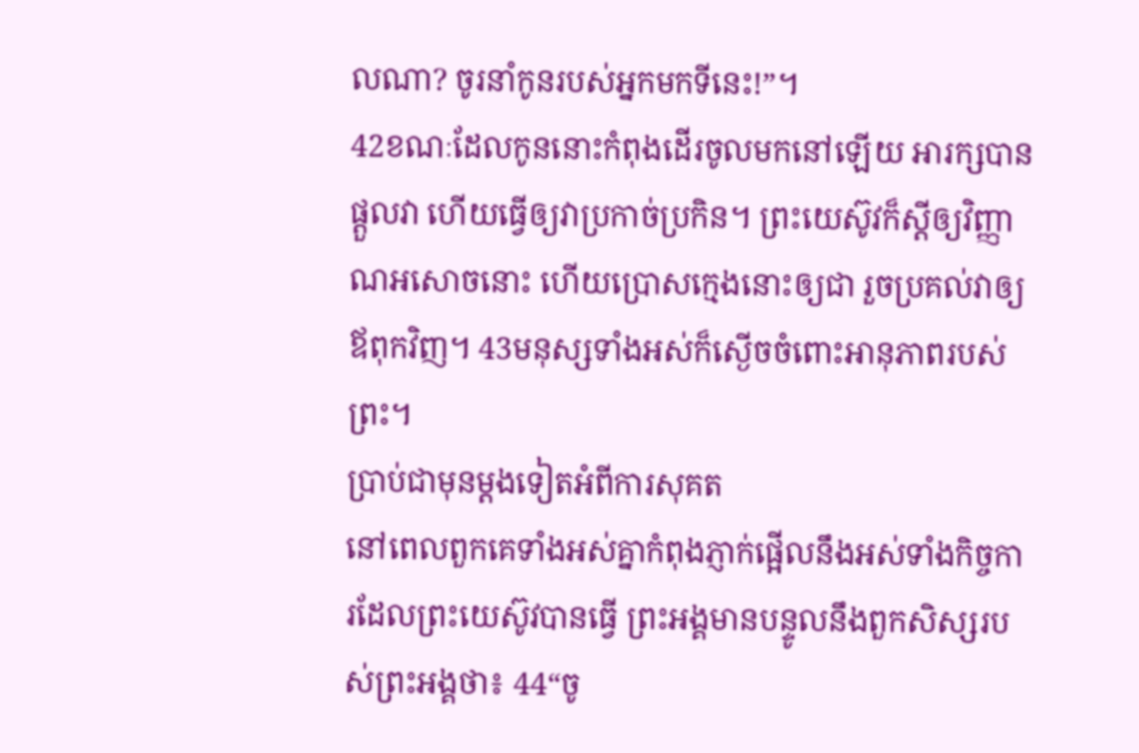លណា? ចូរនាំកូនរបស់អ្នកមកទីនេះ!”។
42ខណៈដែលកូននោះកំពុងដើរចូលមកនៅឡើយ អារក្សបានផ្ដួលវា ហើយធ្វើឲ្យវាប្រកាច់ប្រកិន។ ព្រះយេស៊ូវក៏ស្ដីឲ្យវិញ្ញាណអសោចនោះ ហើយប្រោសក្មេងនោះឲ្យជា រួចប្រគល់វាឲ្យឪពុកវិញ។ 43មនុស្សទាំងអស់ក៏ស្ងើចចំពោះអានុភាពរបស់ព្រះ‍។
ប្រាប់ជាមុនម្ដងទៀតអំពីការសុគត
នៅពេលពួកគេទាំងអស់គ្នាកំពុងភ្ញាក់ផ្អើលនឹងអស់ទាំងកិច្ចការដែលព្រះយេស៊ូវបានធ្វើ ព្រះអង្គមានបន្ទូលនឹងពួកសិស្សរបស់ព្រះអង្គថា៖ 44“ចូ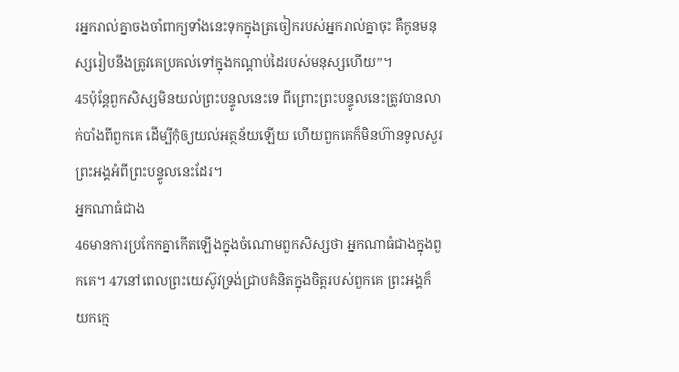រអ្នករាល់គ្នាចងចាំពាក្យទាំងនេះទុកក្នុងត្រចៀករបស់អ្នករាល់គ្នាចុះ គឺកូនមនុស្សរៀបនឹងត្រូវគេប្រគល់ទៅក្នុងកណ្ដាប់ដៃរបស់មនុស្សហើយ”។
45ប៉ុន្តែពួកសិស្សមិនយល់ព្រះបន្ទូលនេះទេ ពីព្រោះព្រះបន្ទូលនេះត្រូវបានលាក់បាំងពីពួកគេ ដើម្បីកុំឲ្យយល់អត្ថន័យឡើយ ហើយពួកគេក៏មិនហ៊ានទូលសួរព្រះអង្គអំពីព្រះបន្ទូលនេះដែរ។
អ្នកណាធំជាង
46មានការប្រកែកគ្នាកើតឡើងក្នុងចំណោមពួកសិស្សថា អ្នកណាធំជាងក្នុងពួកគេ។ 47នៅពេលព្រះយេស៊ូវទ្រង់ជ្រាបគំនិតក្នុងចិត្តរបស់ពួកគេ ព្រះអង្គក៏យកក្មេ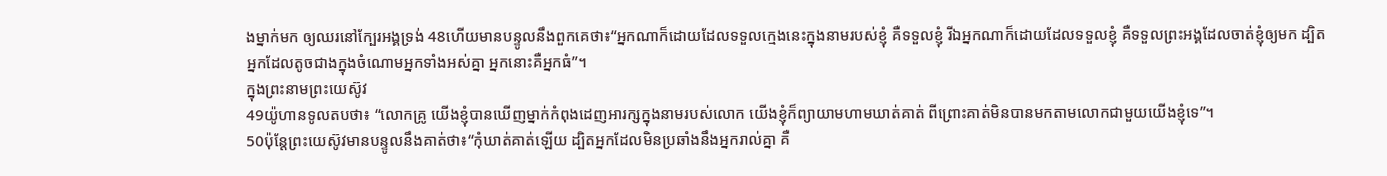ងម្នាក់មក ឲ្យឈរនៅក្បែរអង្គទ្រង់ 48ហើយមានបន្ទូលនឹងពួកគេថា៖“អ្នកណាក៏ដោយដែលទទួលក្មេងនេះក្នុងនាមរបស់ខ្ញុំ គឺទទួលខ្ញុំ រីឯអ្នកណាក៏ដោយដែលទទួលខ្ញុំ គឺទទួលព្រះអង្គដែលចាត់ខ្ញុំឲ្យមក ដ្បិតអ្នកដែលតូចជាងក្នុងចំណោមអ្នកទាំងអស់គ្នា អ្នកនោះគឺអ្នកធំ”។
ក្នុងព្រះនាមព្រះយេស៊ូវ
49យ៉ូហានទូលតបថា៖ “លោកគ្រូ យើងខ្ញុំបានឃើញម្នាក់កំពុងដេញអារក្សក្នុងនាមរបស់លោក យើងខ្ញុំក៏ព្យាយាមហាមឃាត់គាត់ ពីព្រោះគាត់មិនបានមកតាមលោកជាមួយយើងខ្ញុំទេ”។
50ប៉ុន្តែព្រះយេស៊ូវមានបន្ទូលនឹងគាត់ថា៖“កុំឃាត់គាត់ឡើយ ដ្បិតអ្នកដែលមិនប្រឆាំងនឹងអ្នករាល់គ្នា គឺ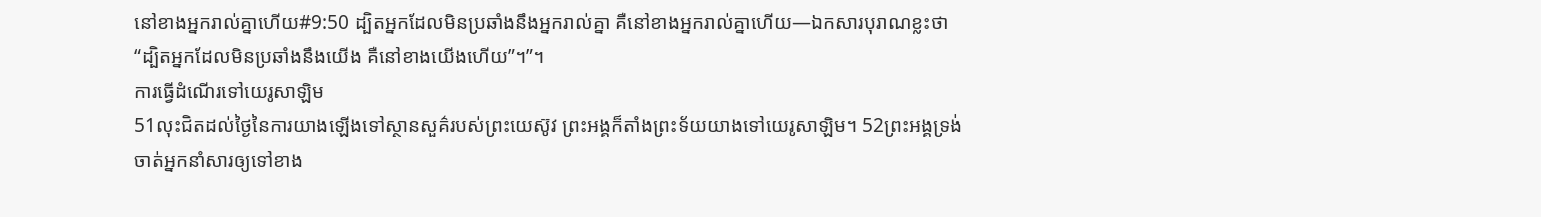នៅខាងអ្នករាល់គ្នាហើយ#9:50 ដ្បិតអ្នកដែលមិនប្រឆាំងនឹងអ្នករាល់គ្នា គឺនៅខាងអ្នករាល់គ្នាហើយ―ឯកសារបុរាណខ្លះថា “ដ្បិតអ្នកដែលមិនប្រឆាំងនឹងយើង គឺនៅខាងយើងហើយ”។”។
ការធ្វើដំណើរទៅយេរូសាឡិម
51លុះជិតដល់ថ្ងៃនៃការយាងឡើងទៅស្ថានសួគ៌របស់ព្រះយេស៊ូវ ព្រះអង្គក៏តាំងព្រះទ័យយាងទៅយេរូសាឡិម។ 52ព្រះអង្គទ្រង់ចាត់អ្នកនាំសារឲ្យទៅខាង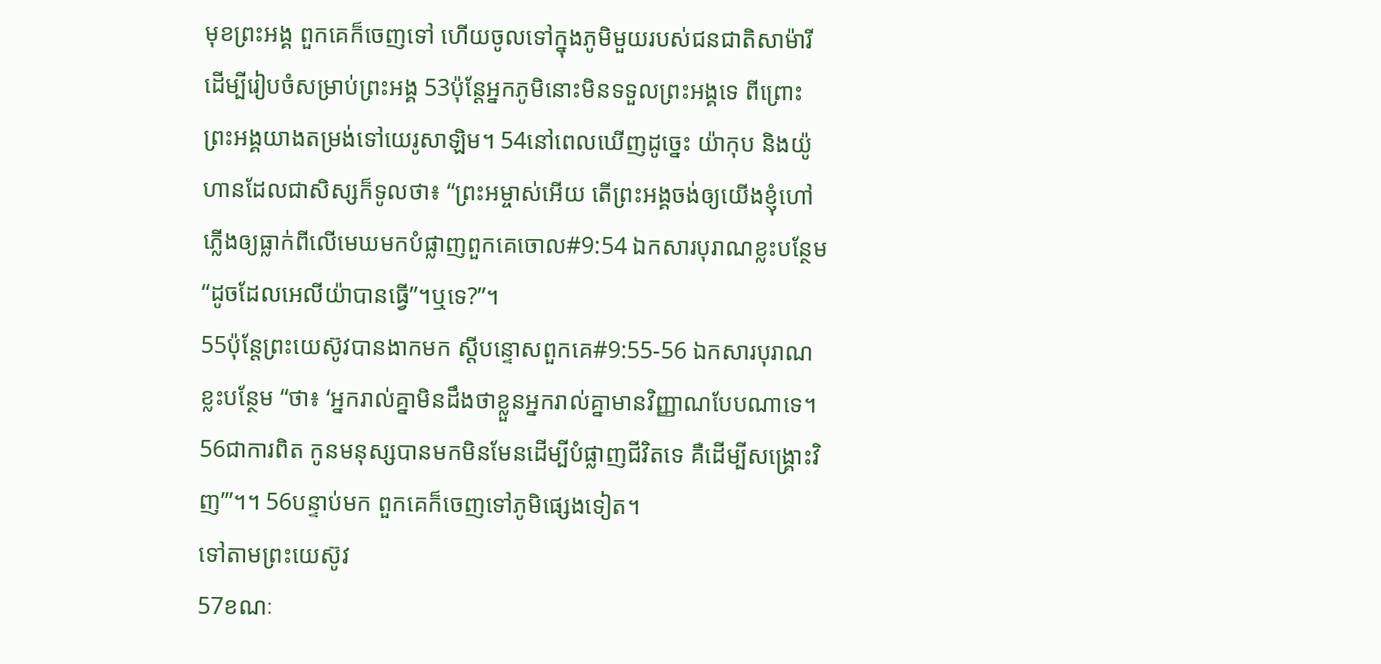មុខព្រះអង្គ ពួកគេក៏ចេញទៅ ហើយចូលទៅក្នុងភូមិមួយរបស់ជនជាតិសាម៉ារី ដើម្បីរៀបចំសម្រាប់ព្រះអង្គ 53ប៉ុន្តែអ្នកភូមិនោះមិនទទួលព្រះអង្គទេ ពីព្រោះព្រះអង្គយាងតម្រង់ទៅយេរូសាឡិម។ 54នៅពេលឃើញដូច្នេះ យ៉ាកុប និងយ៉ូហានដែលជាសិស្សក៏ទូលថា៖ “ព្រះអម្ចាស់អើយ តើព្រះអង្គចង់ឲ្យយើងខ្ញុំហៅភ្លើងឲ្យធ្លាក់ពីលើមេឃមកបំផ្លាញពួកគេចោល#9:54 ឯកសារបុរាណខ្លះបន្ថែម “ដូចដែលអេលីយ៉ាបានធ្វើ”។ឬទេ?”។
55ប៉ុន្តែព្រះយេស៊ូវបានងាកមក ស្ដីបន្ទោសពួកគេ#9:55-56 ឯកសារបុរាណខ្លះបន្ថែម “ថា៖ ‘អ្នករាល់គ្នាមិនដឹងថាខ្លួនអ្នករាល់គ្នាមានវិញ្ញាណបែបណាទេ។ 56ជាការពិត កូនមនុស្សបានមកមិនមែនដើម្បីបំផ្លាញជីវិតទេ គឺដើម្បីសង្គ្រោះវិញ’”។។ 56បន្ទាប់មក ពួកគេក៏ចេញទៅភូមិផ្សេងទៀត។
ទៅតាមព្រះយេស៊ូវ
57ខណៈ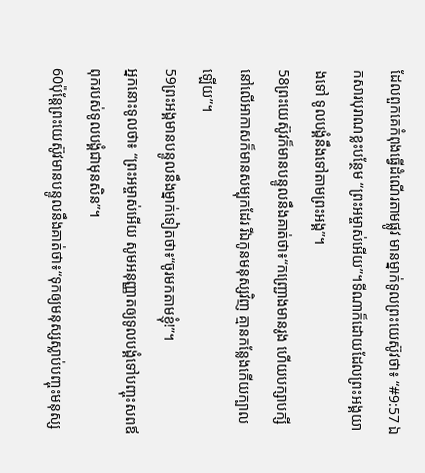ដែលពួកគេកំពុងធ្វើដំណើរតាមផ្លូវ មានម្នាក់ទូលព្រះយេស៊ូវថា៖ “#9:57 ឯកសារបុរាណខ្លះបន្ថែម “ព្រះអម្ចាស់អើយ”។ទីណាក៏ដោយដែលព្រះអង្គយាងទៅ ទូលបង្គំនឹងទៅតាមព្រះអង្គ”។
58ព្រះយេស៊ូវក៏មានបន្ទូលនឹងគាត់ថា៖“កញ្ជ្រោងមានរូង ហើយបក្សាបក្សីនៅលើអាកាសក៏មានសម្បុកដែរ រីឯកូនមនុស្សវិញ គ្មានកន្លែងកើយក្បាលឡើយ”។
59ព្រះអង្គមានបន្ទូលនឹងម្នាក់ទៀតថា៖“ចូរមកតាមខ្ញុំ!”។
អ្នកនោះទូលថា៖ “ព្រះអម្ចាស់អើយ សូមអនុញ្ញាតឲ្យទូលបង្គំទៅបញ្ចុះសពឪពុករបស់ទូលបង្គំជាមុនសិន”។
60ប៉ុន្តែព្រះយេស៊ូវមានបន្ទូលនឹងគាត់ថា៖“ទុកឲ្យមនុស្សស្លាប់បញ្ចុះមនុស្ស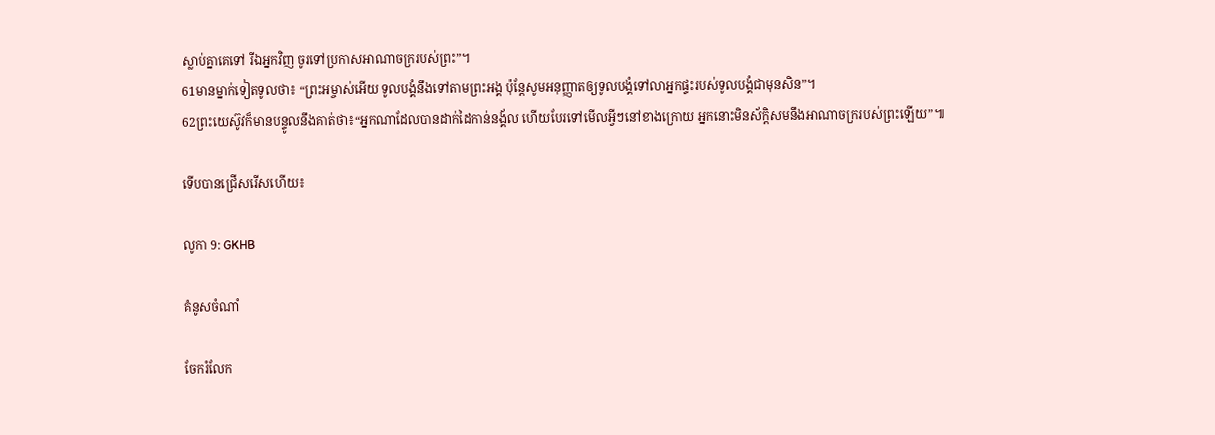ស្លាប់គ្នាគេទៅ រីឯអ្នកវិញ ចូរទៅប្រកាសអាណាចក្ររបស់ព្រះ”។
61មានម្នាក់ទៀតទូលថា៖ “ព្រះអម្ចាស់អើយ ទូលបង្គំនឹងទៅតាមព្រះអង្គ ប៉ុន្តែសូមអនុញ្ញាតឲ្យទូលបង្គំទៅលាអ្នកផ្ទះរបស់ទូលបង្គំជាមុនសិន”។
62ព្រះយេស៊ូវក៏មានបន្ទូលនឹងគាត់ថា៖“អ្នកណាដែលបានដាក់ដៃកាន់នង្គ័ល ហើយបែរទៅមើលអ្វីៗនៅខាងក្រោយ អ្នកនោះមិនស័ក្ដិសមនឹងអាណាចក្ររបស់ព្រះឡើយ”៕

ទើបបានជ្រើសរើសហើយ៖

លូកា 9: GKHB

គំនូសចំណាំ

ចែករំលែក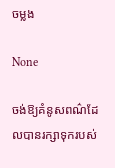ចម្លង

None

ចង់ឱ្យគំនូសពណ៌ដែលបានរក្សាទុករបស់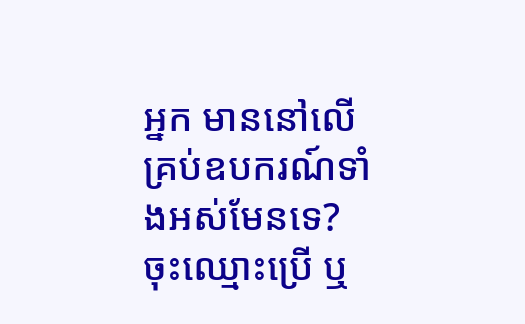អ្នក មាននៅលើគ្រប់ឧបករណ៍ទាំងអស់មែនទេ? ចុះឈ្មោះប្រើ ឬ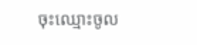ចុះឈ្មោះចូល